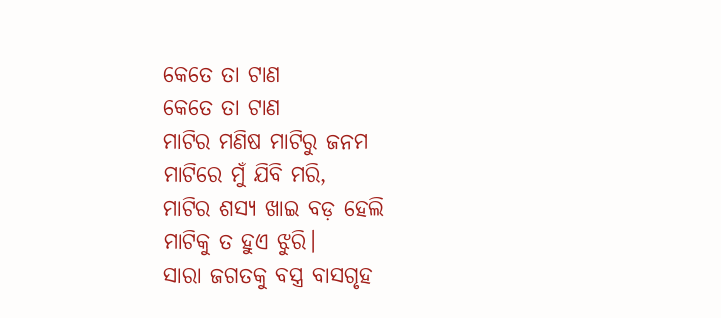କେତେ ତା ଟାଣ
କେତେ ତା ଟାଣ
ମାଟିର ମଣିଷ ମାଟିରୁ ଜନମ
ମାଟିରେ ମୁଁ ଯିବି ମରି,
ମାଟିର ଶସ୍ୟ ଖାଇ ବଡ଼ ହେଲି
ମାଟିକୁ ତ ହୁଏ ଝୁରି।
ସାରା ଜଗତକୁ ବସ୍ତ୍ର ବାସଗୃହ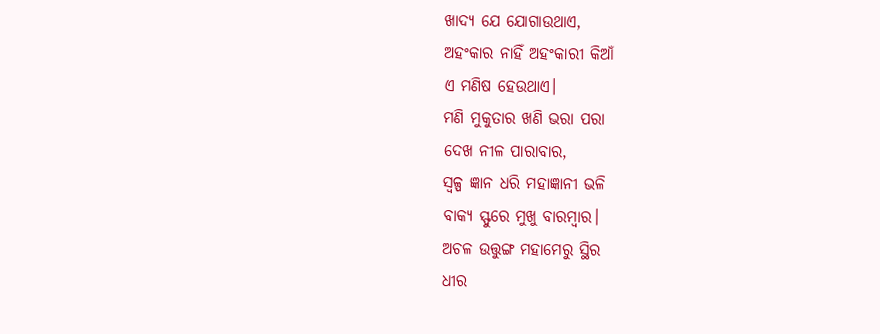ଖାଦ୍ୟ ଯେ ଯୋଗାଉଥାଏ,
ଅହଂକାର ନାହିଁ ଅହଂକାରୀ କିଆଁ
ଏ ମଣିଷ ହେଉଥାଏ।
ମଣି ମୁକୁତାର ଖଣି ଭରା ପରା
ଦେଖ ନୀଳ ପାରାବାର,
ସ୍ଵଳ୍ପ ଜ୍ଞାନ ଧରି ମହାଜ୍ଞାନୀ ଭଳି
ବାକ୍ୟ ସ୍ଫୁରେ ମୁଖୁ ବାରମ୍ବାର।
ଅଚଳ ଉତ୍ତୁଙ୍ଗ ମହାମେରୁ ସ୍ଥିର
ଧୀର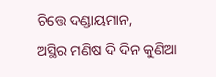ଚିତ୍ତେ ଦଣ୍ଡାୟମାନ,
ଅସ୍ଥିର ମଣିଷ ଦି ଦିନ କୁଣିଆ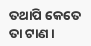ତଥାପି କେତେ ତା ଟାଣ।